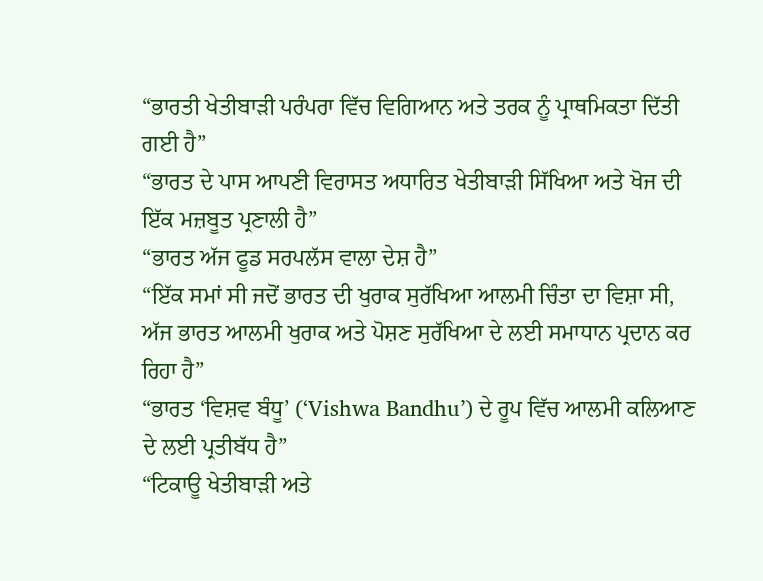“ਭਾਰਤੀ ਖੇਤੀਬਾੜੀ ਪਰੰਪਰਾ ਵਿੱਚ ਵਿਗਿਆਨ ਅਤੇ ਤਰਕ ਨੂੰ ਪ੍ਰਾਥਮਿਕਤਾ ਦਿੱਤੀ ਗਈ ਹੈ”
“ਭਾਰਤ ਦੇ ਪਾਸ ਆਪਣੀ ਵਿਰਾਸਤ ਅਧਾਰਿਤ ਖੇਤੀਬਾੜੀ ਸਿੱਖਿਆ ਅਤੇ ਖੋਜ ਦੀ ਇੱਕ ਮਜ਼ਬੂਤ ਪ੍ਰਣਾਲੀ ਹੈ”
“ਭਾਰਤ ਅੱਜ ਫੂਡ ਸਰਪਲੱਸ ਵਾਲਾ ਦੇਸ਼ ਹੈ”
“ਇੱਕ ਸਮਾਂ ਸੀ ਜਦੋਂ ਭਾਰਤ ਦੀ ਖੁਰਾਕ ਸੁਰੱਖਿਆ ਆਲਮੀ ਚਿੰਤਾ ਦਾ ਵਿਸ਼ਾ ਸੀ, ਅੱਜ ਭਾਰਤ ਆਲਮੀ ਖੁਰਾਕ ਅਤੇ ਪੋਸ਼ਣ ਸੁਰੱਖਿਆ ਦੇ ਲਈ ਸਮਾਧਾਨ ਪ੍ਰਦਾਨ ਕਰ ਰਿਹਾ ਹੈ”
“ਭਾਰਤ ‘ਵਿਸ਼ਵ ਬੰਧੂ’ (‘Vishwa Bandhu’) ਦੇ ਰੂਪ ਵਿੱਚ ਆਲਮੀ ਕਲਿਆਣ ਦੇ ਲਈ ਪ੍ਰਤੀਬੱਧ ਹੈ”
“ਟਿਕਾਊ ਖੇਤੀਬਾੜੀ ਅਤੇ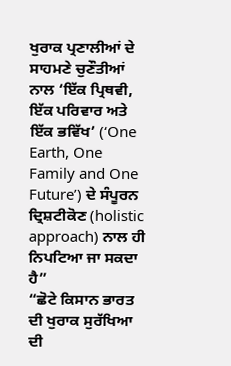ਖੁਰਾਕ ਪ੍ਰਣਾਲੀਆਂ ਦੇ ਸਾਹਮਣੇ ਚੁਣੌਤੀਆਂ ਨਾਲ ‘ਇੱਕ ਪ੍ਰਿਥਵੀ, ਇੱਕ ਪਰਿਵਾਰ ਅਤੇ ਇੱਕ ਭਵਿੱਖ’ (‘One Earth, One Family and One Future’) ਦੇ ਸੰਪੂਰਨ ਦ੍ਰਿਸ਼ਟੀਕੋਣ (holistic approach) ਨਾਲ ਹੀ ਨਿਪਟਿਆ ਜਾ ਸਕਦਾ ਹੈ”
“ਛੋਟੇ ਕਿਸਾਨ ਭਾਰਤ ਦੀ ਖੁਰਾਕ ਸੁਰੱਖਿਆ ਦੀ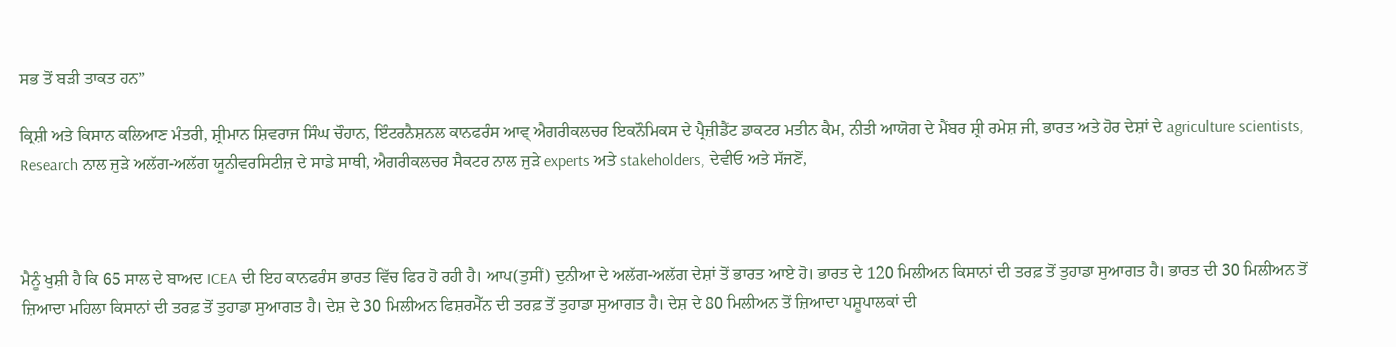ਸਭ ਤੋਂ ਬੜੀ ਤਾਕਤ ਹਨ”

ਕ੍ਰਿਸ਼ੀ ਅਤੇ ਕਿਸਾਨ ਕਲਿਆਣ ਮੰਤਰੀ, ਸ਼੍ਰੀਮਾਨ ਸ਼ਿਵਰਾਜ ਸਿੰਘ ਚੌਹਾਨ, ਇੰਟਰਨੈਸ਼ਨਲ ਕਾਨਫਰੰਸ ਆਵ੍ ਐਗਰੀਕਲਚਰ ਇਕਨੌਮਿਕਸ ਦੇ ਪ੍ਰੈਜ਼ੀਡੈਂਟ ਡਾਕਟਰ ਮਤੀਨ ਕੈਮ, ਨੀਤੀ ਆਯੋਗ ਦੇ ਮੈਂਬਰ ਸ਼੍ਰੀ ਰਮੇਸ਼ ਜੀ, ਭਾਰਤ ਅਤੇ ਹੋਰ ਦੇਸ਼ਾਂ ਦੇ agriculture scientists, Research ਨਾਲ ਜੁੜੇ ਅਲੱਗ-ਅਲੱਗ ਯੂਨੀਵਰਸਿਟੀਜ਼ ਦੇ ਸਾਡੇ ਸਾਥੀ, ਐਗਰੀਕਲਚਰ ਸੈਕਟਰ ਨਾਲ ਜੁੜੇ experts ਅਤੇ stakeholders, ਦੇਵੀਓ ਅਤੇ ਸੱਜਣੋਂ,



ਮੈਨੂੰ ਖੁਸ਼ੀ ਹੈ ਕਿ 65 ਸਾਲ ਦੇ ਬਾਅਦ ICEA ਦੀ ਇਹ ਕਾਨਫਰੰਸ ਭਾਰਤ ਵਿੱਚ ਫਿਰ ਹੋ ਰਹੀ ਹੈ। ਆਪ(ਤੁਸੀਂ) ਦੁਨੀਆ ਦੇ ਅਲੱਗ-ਅਲੱਗ ਦੇਸ਼ਾਂ ਤੋਂ ਭਾਰਤ ਆਏ ਹੋ। ਭਾਰਤ ਦੇ 120 ਮਿਲੀਅਨ ਕਿਸਾਨਾਂ ਦੀ ਤਰਫ਼ ਤੋਂ ਤੁਹਾਡਾ ਸੁਆਗਤ ਹੈ। ਭਾਰਤ ਦੀ 30 ਮਿਲੀਅਨ ਤੋਂ ਜ਼ਿਆਦਾ ਮਹਿਲਾ ਕਿਸਾਨਾਂ ਦੀ ਤਰਫ਼ ਤੋਂ ਤੁਹਾਡਾ ਸੁਆਗਤ ਹੈ। ਦੇਸ਼ ਦੇ 30 ਮਿਲੀਅਨ ਫਿਸ਼ਰਮੈੱਨ ਦੀ ਤਰਫ਼ ਤੋਂ ਤੁਹਾਡਾ ਸੁਆਗਤ ਹੈ। ਦੇਸ਼ ਦੇ 80 ਮਿਲੀਅਨ ਤੋਂ ਜ਼ਿਆਦਾ ਪਸ਼ੂਪਾਲਕਾਂ ਦੀ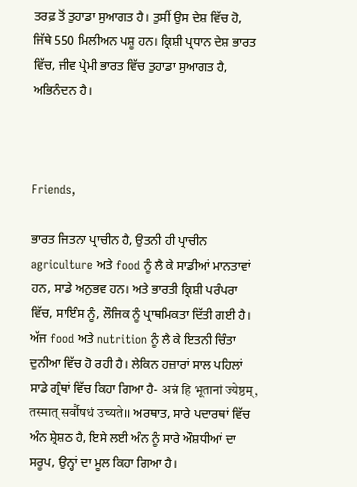ਤਰਫ਼ ਤੋਂ ਤੁਹਾਡਾ ਸੁਆਗਤ ਹੈ। ਤੁਸੀਂ ਉਸ ਦੇਸ਼ ਵਿੱਚ ਹੋ, ਜਿੱਥੇ 550 ਮਿਲੀਅਨ ਪਸ਼ੂ ਹਨ। ਕ੍ਰਿਸ਼ੀ ਪ੍ਰਧਾਨ ਦੇਸ਼ ਭਾਰਤ ਵਿੱਚ, ਜੀਵ ਪ੍ਰੇਮੀ ਭਾਰਤ ਵਿੱਚ ਤੁਹਾਡਾ ਸੁਆਗਤ ਹੈ, ਅਭਿਨੰਦਨ ਹੈ।



Friends,

ਭਾਰਤ ਜਿਤਨਾ ਪ੍ਰਾਚੀਨ ਹੈ, ਉਤਨੀ ਹੀ ਪ੍ਰਾਚੀਨ agriculture ਅਤੇ food ਨੂੰ ਲੈ ਕੇ ਸਾਡੀਆਂ ਮਾਨਤਾਵਾਂ ਹਨ, ਸਾਡੇ ਅਨੁਭਵ ਹਨ। ਅਤੇ ਭਾਰਤੀ ਕ੍ਰਿਸ਼ੀ ਪਰੰਪਰਾ ਵਿੱਚ, ਸਾਇੰਸ ਨੂੰ, ਲੌਜਿਕ ਨੂੰ ਪ੍ਰਾਥਮਿਕਤਾ ਦਿੱਤੀ ਗਈ ਹੈ। ਅੱਜ food ਅਤੇ nutrition ਨੂੰ ਲੈ ਕੇ ਇਤਨੀ ਚਿੰਤਾ ਦੁਨੀਆ ਵਿੱਚ ਹੋ ਰਹੀ ਹੈ। ਲੇਕਿਨ ਹਜ਼ਾਰਾਂ ਸਾਲ ਪਹਿਲਾਂ ਸਾਡੇ ਗ੍ਰੰਥਾਂ ਵਿੱਚ ਕਿਹਾ ਗਿਆ ਹੈ- अन्नं हि भूतानां ज्येष्ठम्, तस्मात् सर्वौषधं उच्यते।। ਅਰਥਾਤ, ਸਾਰੇ ਪਦਾਰਥਾਂ ਵਿੱਚ ਅੰਨ ਸ਼੍ਰੇਸ਼ਠ ਹੈ, ਇਸੇ ਲਈ ਅੰਨ ਨੂੰ ਸਾਰੇ ਔਸ਼ਧੀਆਂ ਦਾ ਸਰੂਪ, ਉਨ੍ਹਾਂ ਦਾ ਮੂਲ ਕਿਹਾ ਗਿਆ ਹੈ।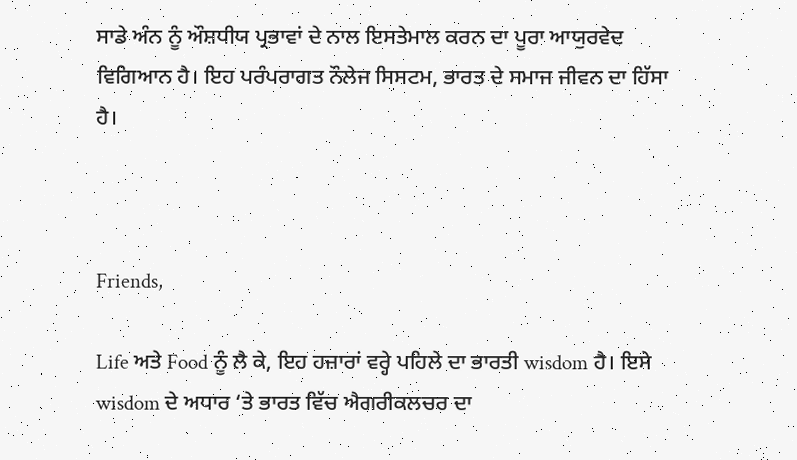ਸਾਡੇ ਅੰਨ ਨੂੰ ਔਸ਼ਧੀਯ ਪ੍ਰਭਾਵਾਂ ਦੇ ਨਾਲ ਇਸਤੇਮਾਲ ਕਰਨ ਦਾ ਪੂਰਾ ਆਯੁਰਵੇਦ ਵਿਗਿਆਨ ਹੈ। ਇਹ ਪਰੰਪਰਾਗਤ ਨੌਲੇਜ ਸਿਸਟਮ, ਭਾਰਤ ਦੇ ਸਮਾਜ ਜੀਵਨ ਦਾ ਹਿੱਸਾ ਹੈ।



Friends,

Life ਅਤੇ Food ਨੂੰ ਲੈ ਕੇ, ਇਹ ਹਜ਼ਾਰਾਂ ਵਰ੍ਹੇ ਪਹਿਲੇ ਦਾ ਭਾਰਤੀ wisdom ਹੈ। ਇਸੇ wisdom ਦੇ ਅਧਾਰ ‘ਤੇ ਭਾਰਤ ਵਿੱਚ ਐਗਰੀਕਲਚਰ ਦਾ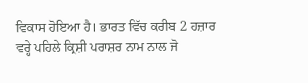ਵਿਕਾਸ ਹੋਇਆ ਹੈ। ਭਾਰਤ ਵਿੱਚ ਕਰੀਬ 2 ਹਜ਼ਾਰ ਵਰ੍ਹੇ ਪਹਿਲੇ ਕ੍ਰਿਸ਼ੀ ਪਰਾਸ਼ਰ ਨਾਮ ਨਾਲ ਜੋ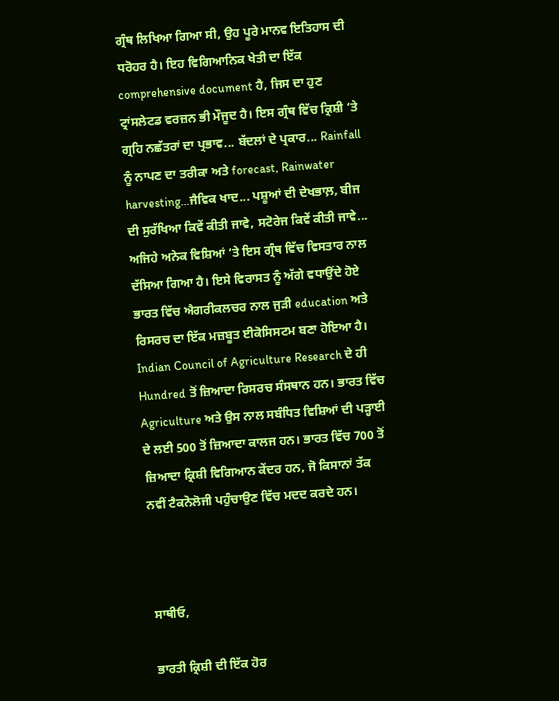ਗ੍ਰੰਥ ਲਿਖਿਆ ਗਿਆ ਸੀ, ਉਹ ਪੂਰੇ ਮਾਨਵ ਇਤਿਹਾਸ ਦੀ ਧਰੋਹਰ ਹੈ। ਇਹ ਵਿਗਿਆਨਿਕ ਖੇਤੀ ਦਾ ਇੱਕ comprehensive document ਹੈ, ਜਿਸ ਦਾ ਹੁਣ ਟ੍ਰਾਂਸਲੇਟਡ ਵਰਜ਼ਨ ਭੀ ਮੌਜੂਦ ਹੈ। ਇਸ ਗ੍ਰੰਥ ਵਿੱਚ ਕ੍ਰਿਸ਼ੀ ‘ਤੇ ਗ੍ਰਹਿ ਨਛੱਤਰਾਂ ਦਾ ਪ੍ਰਭਾਵ... ਬੱਦਲਾਂ ਦੇ ਪ੍ਰਕਾਰ... Rainfall ਨੂੰ ਨਾਪਣ ਦਾ ਤਰੀਕਾ ਅਤੇ forecast, Rainwater harvesting…ਜੈਵਿਕ ਖਾਦ... ਪਸ਼ੂਆਂ ਦੀ ਦੇਖਭਾਲ਼, ਬੀਜ ਦੀ ਸੁਰੱਖਿਆ ਕਿਵੇਂ ਕੀਤੀ ਜਾਵੇ, ਸਟੋਰੇਜ ਕਿਵੇਂ ਕੀਤੀ ਜਾਵੇ... ਅਜਿਹੇ ਅਨੇਕ ਵਿਸ਼ਿਆਂ ‘ਤੇ ਇਸ ਗ੍ਰੰਥ ਵਿੱਚ ਵਿਸਤਾਰ ਨਾਲ ਦੱਸਿਆ ਗਿਆ ਹੈ। ਇਸੇ ਵਿਰਾਸਤ ਨੂੰ ਅੱਗੇ ਵਧਾਉਂਦੇ ਹੋਏ ਭਾਰਤ ਵਿੱਚ ਐਗਰੀਕਲਚਰ ਨਾਲ ਜੁੜੀ education ਅਤੇ ਰਿਸਰਚ ਦਾ ਇੱਕ ਮਜ਼ਬੂਤ ਈਕੋਸਿਸਟਮ ਬਣਾ ਹੋਇਆ ਹੈ। Indian Council of Agriculture Research ਦੇ ਹੀ Hundred ਤੋਂ ਜ਼ਿਆਦਾ ਰਿਸਰਚ ਸੰਸਥਾਨ ਹਨ। ਭਾਰਤ ਵਿੱਚ Agriculture ਅਤੇ ਉਸ ਨਾਲ ਸਬੰਧਿਤ ਵਿਸ਼ਿਆਂ ਦੀ ਪੜ੍ਹਾਈ ਦੇ ਲਈ 500 ਤੋਂ ਜ਼ਿਆਦਾ ਕਾਲਜ ਹਨ। ਭਾਰਤ ਵਿੱਚ 700 ਤੋਂ ਜ਼ਿਆਦਾ ਕ੍ਰਿਸ਼ੀ ਵਿਗਿਆਨ ਕੇਂਦਰ ਹਨ, ਜੋ ਕਿਸਾਨਾਂ ਤੱਕ ਨਵੀਂ ਟੈਕਨੋਲੋਜੀ ਪਹੁੰਚਾਉਣ ਵਿੱਚ ਮਦਦ ਕਰਦੇ ਹਨ।



ਸਾਥੀਓ,

ਭਾਰਤੀ ਕ੍ਰਿਸ਼ੀ ਦੀ ਇੱਕ ਹੋਰ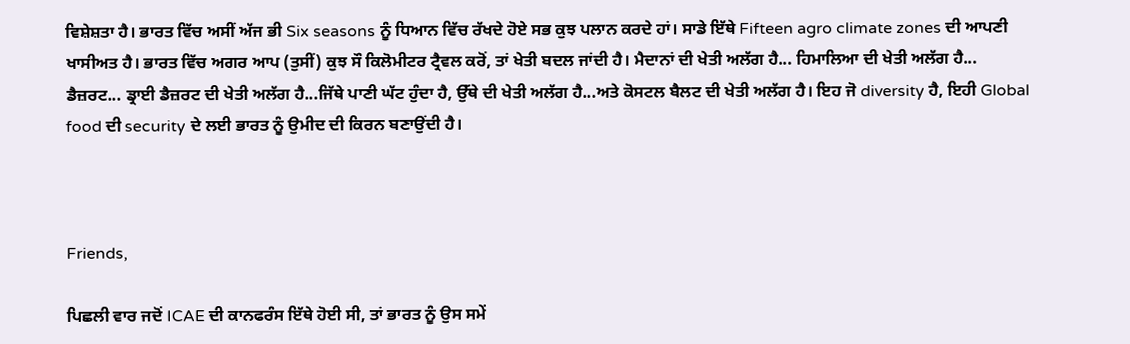ਵਿਸ਼ੇਸ਼ਤਾ ਹੈ। ਭਾਰਤ ਵਿੱਚ ਅਸੀਂ ਅੱਜ ਭੀ Six seasons ਨੂੰ ਧਿਆਨ ਵਿੱਚ ਰੱਖਦੇ ਹੋਏ ਸਭ ਕੁਝ ਪਲਾਨ ਕਰਦੇ ਹਾਂ। ਸਾਡੇ ਇੱਥੇ Fifteen agro climate zones ਦੀ ਆਪਣੀ ਖਾਸੀਅਤ ਹੈ। ਭਾਰਤ ਵਿੱਚ ਅਗਰ ਆਪ (ਤੁਸੀਂ) ਕੁਝ ਸੌ ਕਿਲੋਮੀਟਰ ਟ੍ਰੈਵਲ ਕਰੋਂ, ਤਾਂ ਖੇਤੀ ਬਦਲ ਜਾਂਦੀ ਹੈ। ਮੈਦਾਨਾਂ ਦੀ ਖੇਤੀ ਅਲੱਗ ਹੈ... ਹਿਮਾਲਿਆ ਦੀ ਖੇਤੀ ਅਲੱਗ ਹੈ... ਡੈਜ਼ਰਟ... ਡ੍ਰਾਈ ਡੈਜ਼ਰਟ ਦੀ ਖੇਤੀ ਅਲੱਗ ਹੈ...ਜਿੱਥੇ ਪਾਣੀ ਘੱਟ ਹੁੰਦਾ ਹੈ, ਉੱਥੇ ਦੀ ਖੇਤੀ ਅਲੱਗ ਹੈ...ਅਤੇ ਕੋਸਟਲ ਬੈਲਟ ਦੀ ਖੇਤੀ ਅਲੱਗ ਹੈ। ਇਹ ਜੋ diversity ਹੈ, ਇਹੀ Global food ਦੀ security ਦੇ ਲਈ ਭਾਰਤ ਨੂੰ ਉਮੀਦ ਦੀ ਕਿਰਨ ਬਣਾਉਂਦੀ ਹੈ।



Friends,

ਪਿਛਲੀ ਵਾਰ ਜਦੋਂ ICAE ਦੀ ਕਾਨਫਰੰਸ ਇੱਥੇ ਹੋਈ ਸੀ, ਤਾਂ ਭਾਰਤ ਨੂੰ ਉਸ ਸਮੇਂ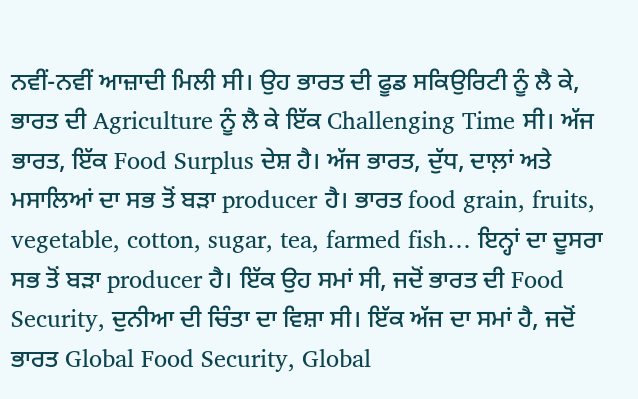ਨਵੀਂ-ਨਵੀਂ ਆਜ਼ਾਦੀ ਮਿਲੀ ਸੀ। ਉਹ ਭਾਰਤ ਦੀ ਫੂਡ ਸਕਿਉਰਿਟੀ ਨੂੰ ਲੈ ਕੇ, ਭਾਰਤ ਦੀ Agriculture ਨੂੰ ਲੈ ਕੇ ਇੱਕ Challenging Time ਸੀ। ਅੱਜ ਭਾਰਤ, ਇੱਕ Food Surplus ਦੇਸ਼ ਹੈ। ਅੱਜ ਭਾਰਤ, ਦੁੱਧ, ਦਾਲ਼ਾਂ ਅਤੇ ਮਸਾਲਿਆਂ ਦਾ ਸਭ ਤੋਂ ਬੜਾ producer ਹੈ। ਭਾਰਤ food grain, fruits, vegetable, cotton, sugar, tea, farmed fish… ਇਨ੍ਹਾਂ ਦਾ ਦੂਸਰਾ ਸਭ ਤੋਂ ਬੜਾ producer ਹੈ। ਇੱਕ ਉਹ ਸਮਾਂ ਸੀ, ਜਦੋਂ ਭਾਰਤ ਦੀ Food Security, ਦੁਨੀਆ ਦੀ ਚਿੰਤਾ ਦਾ ਵਿਸ਼ਾ ਸੀ। ਇੱਕ ਅੱਜ ਦਾ ਸਮਾਂ ਹੈ, ਜਦੋਂ ਭਾਰਤ Global Food Security, Global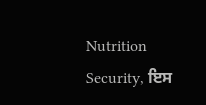Nutrition Security, ਇਸ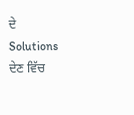ਦੇ Solutions ਦੇਣ ਵਿੱਚ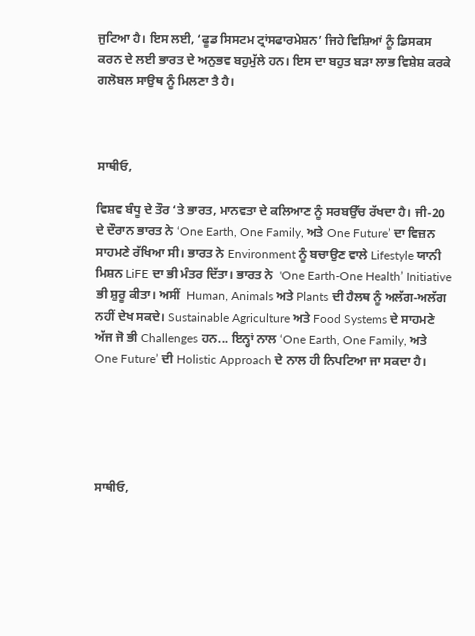ਜੁਟਿਆ ਹੈ। ਇਸ ਲਈ, ‘ਫੂਡ ਸਿਸਟਮ ਟ੍ਰਾਂਸਫਾਰਮੇਸ਼ਨ’ ਜਿਹੇ ਵਿਸ਼ਿਆਂ ਨੂੰ ਡਿਸਕਸ ਕਰਨ ਦੇ ਲਈ ਭਾਰਤ ਦੇ ਅਨੁਭਵ ਬਹੁਮੁੱਲੇ ਹਨ। ਇਸ ਦਾ ਬਹੁਤ ਬੜਾ ਲਾਭ ਵਿਸ਼ੇਸ਼ ਕਰਕੇ ਗਲੋਬਲ ਸਾਉਥ ਨੂੰ ਮਿਲਣਾ ਤੈ ਹੈ।



ਸਾਥੀਓ,

ਵਿਸ਼ਵ ਬੰਧੂ ਦੇ ਤੌਰ ‘ਤੇ ਭਾਰਤ, ਮਾਨਵਤਾ ਦੇ ਕਲਿਆਣ ਨੂੰ ਸਰਬਉੱਚ ਰੱਖਦਾ ਹੈ। ਜੀ-20 ਦੇ ਦੌਰਾਨ ਭਾਰਤ ਨੇ ‘One Earth, One Family, ਅਤੇ One Future’ ਦਾ ਵਿਜ਼ਨ ਸਾਹਮਣੇ ਰੱਖਿਆ ਸੀ। ਭਾਰਤ ਨੇ Environment ਨੂੰ ਬਚਾਉਣ ਵਾਲੇ Lifestyle ਯਾਨੀ ਮਿਸ਼ਨ LiFE ਦਾ ਭੀ ਮੰਤਰ ਦਿੱਤਾ। ਭਾਰਤ ਨੇ  'One Earth-One Health’ Initiative ਭੀ ਸ਼ੁਰੂ ਕੀਤਾ। ਅਸੀਂ  Human, Animals ਅਤੇ Plants ਦੀ ਹੈਲਥ ਨੂੰ ਅਲੱਗ-ਅਲੱਗ ਨਹੀਂ ਦੇਖ ਸਕਦੇ। Sustainable Agriculture ਅਤੇ Food Systems ਦੇ ਸਾਹਮਣੇ ਅੱਜ ਜੋ ਭੀ Challenges ਹਨ... ਇਨ੍ਹਾਂ ਨਾਲ ‘One Earth, One Family, ਅਤੇ One Future’ ਦੀ Holistic Approach ਦੇ ਨਾਲ ਹੀ ਨਿਪਟਿਆ ਜਾ ਸਕਦਾ ਹੈ।





ਸਾਥੀਓ,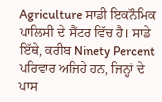Agriculture ਸਾਡੀ ਇਕਨੌਮਿਕ ਪਾਲਿਸੀ ਦੇ ਸੈਂਟਰ ਵਿੱਚ ਹੈ। ਸਾਡੇ ਇੱਥੇ, ਕਰੀਬ Ninety Percent ਪਰਿਵਾਰ ਅਜਿਹੇ ਹਨ, ਜਿਨ੍ਹਾਂ ਦੇ ਪਾਸ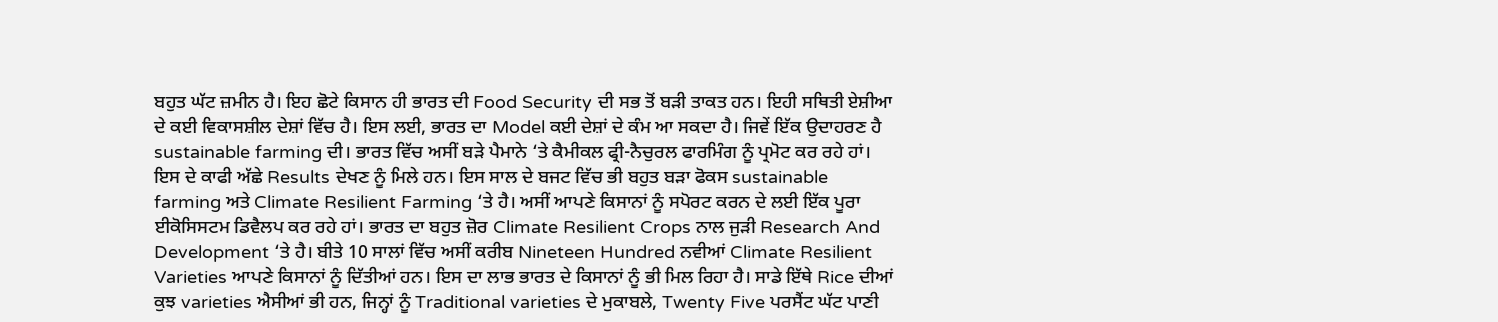ਬਹੁਤ ਘੱਟ ਜ਼ਮੀਨ ਹੈ। ਇਹ ਛੋਟੇ ਕਿਸਾਨ ਹੀ ਭਾਰਤ ਦੀ Food Security ਦੀ ਸਭ ਤੋਂ ਬੜੀ ਤਾਕਤ ਹਨ। ਇਹੀ ਸਥਿਤੀ ਏਸ਼ੀਆ ਦੇ ਕਈ ਵਿਕਾਸਸ਼ੀਲ ਦੇਸ਼ਾਂ ਵਿੱਚ ਹੈ। ਇਸ ਲਈ, ਭਾਰਤ ਦਾ Model ਕਈ ਦੇਸ਼ਾਂ ਦੇ ਕੰਮ ਆ ਸਕਦਾ ਹੈ। ਜਿਵੇਂ ਇੱਕ ਉਦਾਹਰਣ ਹੈ sustainable farming ਦੀ। ਭਾਰਤ ਵਿੱਚ ਅਸੀਂ ਬੜੇ ਪੈਮਾਨੇ ‘ਤੇ ਕੈਮੀਕਲ ਫ੍ਰੀ-ਨੈਚੁਰਲ ਫਾਰਮਿੰਗ ਨੂੰ ਪ੍ਰਮੋਟ ਕਰ ਰਹੇ ਹਾਂ। ਇਸ ਦੇ ਕਾਫੀ ਅੱਛੇ Results ਦੇਖਣ ਨੂੰ ਮਿਲੇ ਹਨ। ਇਸ ਸਾਲ ਦੇ ਬਜਟ ਵਿੱਚ ਭੀ ਬਹੁਤ ਬੜਾ ਫੋਕਸ sustainable farming ਅਤੇ Climate Resilient Farming ‘ਤੇ ਹੈ। ਅਸੀਂ ਆਪਣੇ ਕਿਸਾਨਾਂ ਨੂੰ ਸਪੋਰਟ ਕਰਨ ਦੇ ਲਈ ਇੱਕ ਪੂਰਾ ਈਕੋਸਿਸਟਮ ਡਿਵੈਲਪ ਕਰ ਰਹੇ ਹਾਂ। ਭਾਰਤ ਦਾ ਬਹੁਤ ਜ਼ੋਰ Climate Resilient Crops ਨਾਲ ਜੁੜੀ Research And Development ‘ਤੇ ਹੈ। ਬੀਤੇ 10 ਸਾਲਾਂ ਵਿੱਚ ਅਸੀਂ ਕਰੀਬ Nineteen Hundred ਨਵੀਆਂ Climate Resilient Varieties ਆਪਣੇ ਕਿਸਾਨਾਂ ਨੂੰ ਦਿੱਤੀਆਂ ਹਨ। ਇਸ ਦਾ ਲਾਭ ਭਾਰਤ ਦੇ ਕਿਸਾਨਾਂ ਨੂੰ ਭੀ ਮਿਲ ਰਿਹਾ ਹੈ। ਸਾਡੇ ਇੱਥੇ Rice ਦੀਆਂ ਕੁਝ varieties ਐਸੀਆਂ ਭੀ ਹਨ, ਜਿਨ੍ਹਾਂ ਨੂੰ Traditional varieties ਦੇ ਮੁਕਾਬਲੇ, Twenty Five ਪਰਸੈਂਟ ਘੱਟ ਪਾਣੀ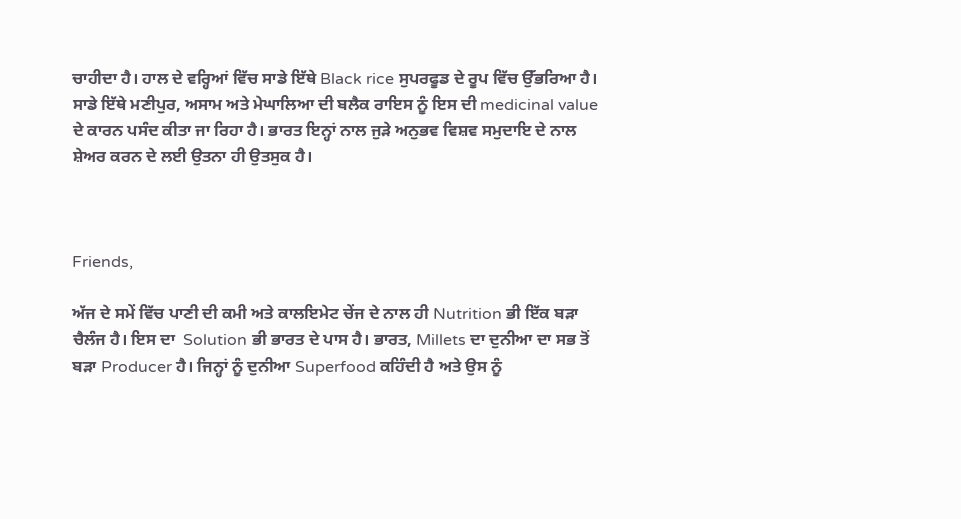ਚਾਹੀਦਾ ਹੈ। ਹਾਲ ਦੇ ਵਰ੍ਹਿਆਂ ਵਿੱਚ ਸਾਡੇ ਇੱਥੇ Black rice ਸੁਪਰਫੂਡ ਦੇ ਰੂਪ ਵਿੱਚ ਉੱਭਰਿਆ ਹੈ। ਸਾਡੇ ਇੱਥੇ ਮਣੀਪੁਰ, ਅਸਾਮ ਅਤੇ ਮੇਘਾਲਿਆ ਦੀ ਬਲੈਕ ਰਾਇਸ ਨੂੰ ਇਸ ਦੀ medicinal value ਦੇ ਕਾਰਨ ਪਸੰਦ ਕੀਤਾ ਜਾ ਰਿਹਾ ਹੈ। ਭਾਰਤ ਇਨ੍ਹਾਂ ਨਾਲ ਜੁੜੇ ਅਨੁਭਵ ਵਿਸ਼ਵ ਸਮੁਦਾਇ ਦੇ ਨਾਲ ਸ਼ੇਅਰ ਕਰਨ ਦੇ ਲਈ ਉਤਨਾ ਹੀ ਉਤਸੁਕ ਹੈ।



Friends,

ਅੱਜ ਦੇ ਸਮੇਂ ਵਿੱਚ ਪਾਣੀ ਦੀ ਕਮੀ ਅਤੇ ਕਾਲਇਮੇਟ ਚੇਂਜ ਦੇ ਨਾਲ ਹੀ Nutrition ਭੀ ਇੱਕ ਬੜਾ ਚੈਲੰਜ ਹੈ। ਇਸ ਦਾ  Solution ਭੀ ਭਾਰਤ ਦੇ ਪਾਸ ਹੈ। ਭਾਰਤ, Millets ਦਾ ਦੁਨੀਆ ਦਾ ਸਭ ਤੋਂ ਬੜਾ Producer ਹੈ। ਜਿਨ੍ਹਾਂ ਨੂੰ ਦੁਨੀਆ Superfood ਕਹਿੰਦੀ ਹੈ ਅਤੇ ਉਸ ਨੂੰ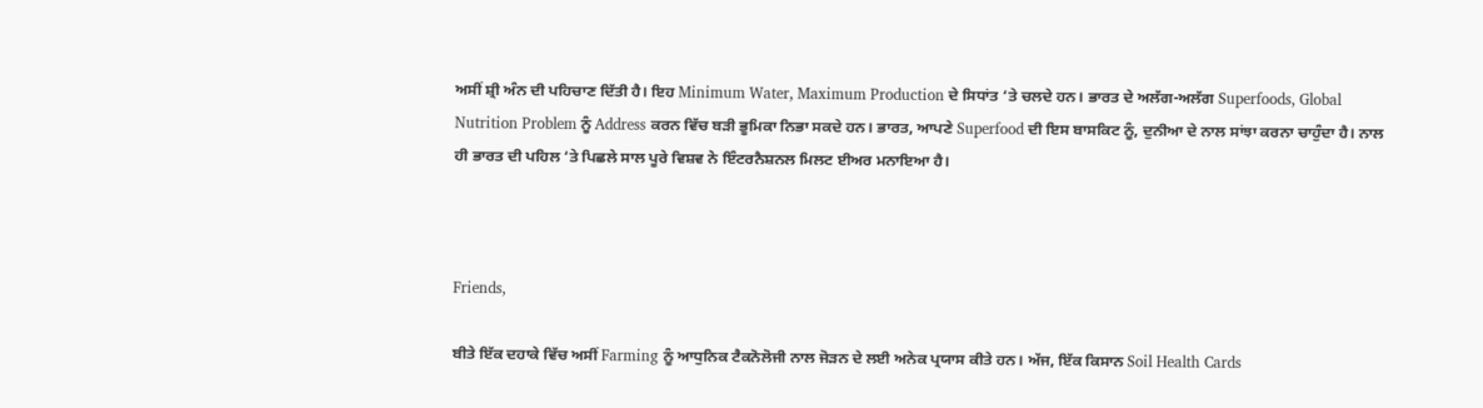ਅਸੀਂ ਸ਼੍ਰੀ ਅੰਨ ਦੀ ਪਹਿਚਾਣ ਦਿੱਤੀ ਹੈ। ਇਹ Minimum Water, Maximum Production ਦੇ ਸਿਧਾਂਤ ‘ਤੇ ਚਲਦੇ ਹਨ। ਭਾਰਤ ਦੇ ਅਲੱਗ-ਅਲੱਗ Superfoods, Global Nutrition Problem ਨੂੰ Address ਕਰਨ ਵਿੱਚ ਬੜੀ ਭੂਮਿਕਾ ਨਿਭਾ ਸਕਦੇ ਹਨ। ਭਾਰਤ, ਆਪਣੇ Superfood ਦੀ ਇਸ ਬਾਸਕਿਟ ਨੂੰ, ਦੁਨੀਆ ਦੇ ਨਾਲ ਸਾਂਝਾ ਕਰਨਾ ਚਾਹੁੰਦਾ ਹੈ। ਨਾਲ ਹੀ ਭਾਰਤ ਦੀ ਪਹਿਲ ‘ਤੇ ਪਿਛਲੇ ਸਾਲ ਪੂਰੇ ਵਿਸ਼ਵ ਨੇ ਇੰਟਰਨੈਸ਼ਨਲ ਮਿਲਟ ਈਅਰ ਮਨਾਇਆ ਹੈ।



Friends,

ਬੀਤੇ ਇੱਕ ਦਹਾਕੇ ਵਿੱਚ ਅਸੀਂ Farming ਨੂੰ ਆਧੁਨਿਕ ਟੈਕਨੋਲੋਜੀ ਨਾਲ ਜੋੜਨ ਦੇ ਲਈ ਅਨੇਕ ਪ੍ਰਯਾਸ ਕੀਤੇ ਹਨ। ਅੱਜ, ਇੱਕ ਕਿਸਾਨ Soil Health Cards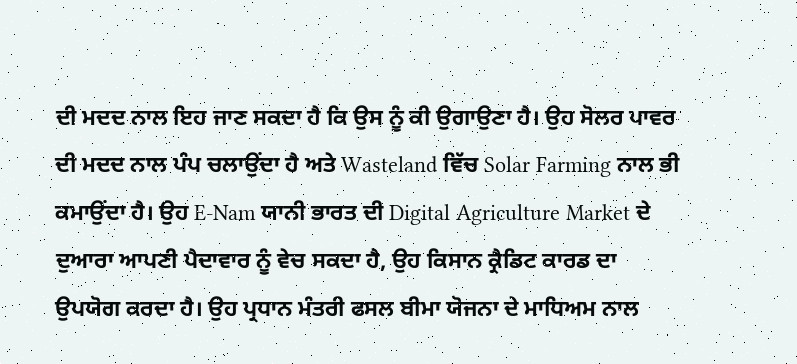ਦੀ ਮਦਦ ਨਾਲ ਇਹ ਜਾਣ ਸਕਦਾ ਹੈ ਕਿ ਉਸ ਨੂੰ ਕੀ ਉਗਾਉਣਾ ਹੈ। ਉਹ ਸੋਲਰ ਪਾਵਰ ਦੀ ਮਦਦ ਨਾਲ ਪੰਪ ਚਲਾਉਂਦਾ ਹੈ ਅਤੇ Wasteland ਵਿੱਚ Solar Farming ਨਾਲ ਭੀ ਕਮਾਉਂਦਾ ਹੈ। ਉਹ E-Nam ਯਾਨੀ ਭਾਰਤ ਦੀ Digital Agriculture Market ਦੇ ਦੁਆਰਾ ਆਪਣੀ ਪੈਦਾਵਾਰ ਨੂੰ ਵੇਚ ਸਕਦਾ ਹੈ, ਉਹ ਕਿਸਾਨ ਕ੍ਰੈਡਿਟ ਕਾਰਡ ਦਾ ਉਪਯੋਗ ਕਰਦਾ ਹੈ। ਉਹ ਪ੍ਰਧਾਨ ਮੰਤਰੀ ਫਸਲ ਬੀਮਾ ਯੋਜਨਾ ਦੇ ਮਾਧਿਅਮ ਨਾਲ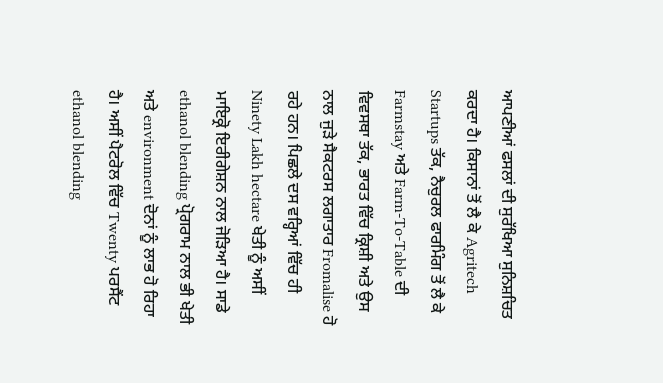ਆਪਣੀਆਂ ਫਸਲਾਂ ਦੀ ਸੁਰੱਖਿਆ ਸੁਨਿਸ਼ਚਿਤ ਕਰਦਾ ਹੈ। ਕਿਸਾਨਾਂ ਤੋਂ ਲੈ ਕੇ Agritech Startups ਤੱਕ, ਨੈਚੁਰਲ ਫਾਰਮਿੰਗ ਤੋਂ ਲੈ ਕੇ Farmstay ਅਤੇ Farm-To-Table ਦੀ ਵਿਵਸਥਾ ਤੱਕ, ਭਾਰਤ ਵਿੱਚ ਕ੍ਰਿਸ਼ੀ ਅਤੇ ਉਸ ਨਾਲ ਜੁੜੇ ਸੈਕਟਰਸ ਲਗਾਤਾਰ Fromalise ਹੋ ਰਹੇ ਹਨ। ਪਿਛਲੇ ਦਸ ਵਰ੍ਹਿਆਂ ਵਿੱਚ ਹੀ Ninety Lakh hectare ਖੇਤੀ ਨੂੰ ਅਸੀਂ ਮਾਇਕ੍ਰੋ ਇਰੀਗੇਸ਼ਨ ਨਾਲ ਜੋੜਿਆ ਹੈ। ਸਾਡੇ ethanol blending ਪ੍ਰੋਗਰਾਮ ਨਾਲ ਭੀ ਖੇਤੀ ਅਤੇ environment ਦੋਨਾਂ ਨੂੰ ਲਾਭ ਹੋ ਰਿਹਾ ਹੈ। ਅਸੀਂ ਪੈਟਰੋਲ ਵਿੱਚ Twenty ਪਰਸੈਂਟ ethanol blending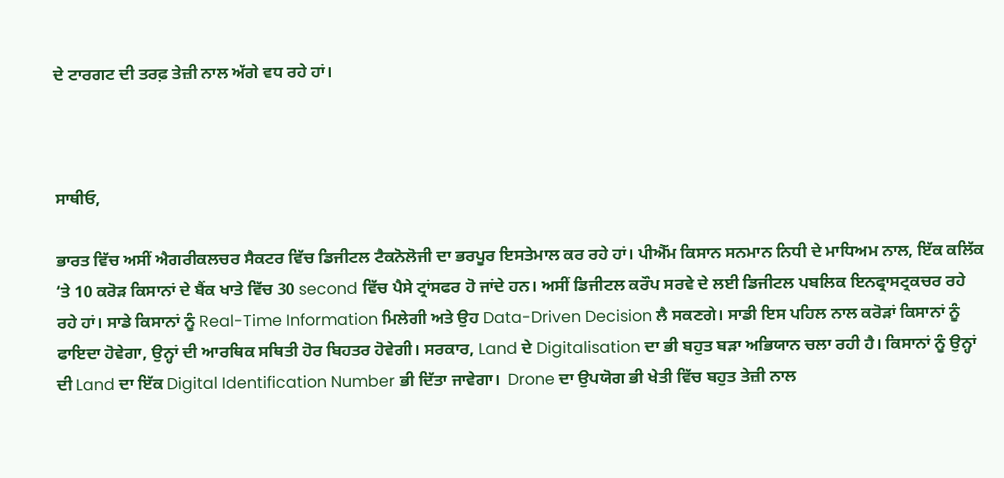ਦੇ ਟਾਰਗਟ ਦੀ ਤਰਫ਼ ਤੇਜ਼ੀ ਨਾਲ ਅੱਗੇ ਵਧ ਰਹੇ ਹਾਂ।



ਸਾਥੀਓ,

ਭਾਰਤ ਵਿੱਚ ਅਸੀਂ ਐਗਰੀਕਲਚਰ ਸੈਕਟਰ ਵਿੱਚ ਡਿਜੀਟਲ ਟੈਕਨੋਲੋਜੀ ਦਾ ਭਰਪੂਰ ਇਸਤੇਮਾਲ ਕਰ ਰਹੇ ਹਾਂ। ਪੀਐੱਮ ਕਿਸਾਨ ਸਨਮਾਨ ਨਿਧੀ ਦੇ ਮਾਧਿਅਮ ਨਾਲ, ਇੱਕ ਕਲਿੱਕ ‘ਤੇ 10 ਕਰੋੜ ਕਿਸਾਨਾਂ ਦੇ ਬੈਂਕ ਖਾਤੇ ਵਿੱਚ 30 second ਵਿੱਚ ਪੈਸੇ ਟ੍ਰਾਂਸਫਰ ਹੋ ਜਾਂਦੇ ਹਨ। ਅਸੀਂ ਡਿਜੀਟਲ ਕਰੌਪ ਸਰਵੇ ਦੇ ਲਈ ਡਿਜੀਟਲ ਪਬਲਿਕ ਇਨਫ੍ਰਾਸਟ੍ਰਕਚਰ ਰਹੇ ਰਹੇ ਹਾਂ। ਸਾਡੇ ਕਿਸਾਨਾਂ ਨੂੰ Real-Time Information ਮਿਲੇਗੀ ਅਤੇ ਉਹ Data-Driven Decision ਲੈ ਸਕਣਗੇ। ਸਾਡੀ ਇਸ ਪਹਿਲ ਨਾਲ ਕਰੋੜਾਂ ਕਿਸਾਨਾਂ ਨੂੰ ਫਾਇਦਾ ਹੋਵੇਗਾ, ਉਨ੍ਹਾਂ ਦੀ ਆਰਥਿਕ ਸਥਿਤੀ ਹੋਰ ਬਿਹਤਰ ਹੋਵੇਗੀ। ਸਰਕਾਰ, Land ਦੇ Digitalisation ਦਾ ਭੀ ਬਹੁਤ ਬੜਾ ਅਭਿਯਾਨ ਚਲਾ ਰਹੀ ਹੈ। ਕਿਸਾਨਾਂ ਨੂੰ ਉਨ੍ਹਾਂ ਦੀ Land ਦਾ ਇੱਕ Digital Identification Number ਭੀ ਦਿੱਤਾ ਜਾਵੇਗਾ।  Drone ਦਾ ਉਪਯੋਗ ਭੀ ਖੇਤੀ ਵਿੱਚ ਬਹੁਤ ਤੇਜ਼ੀ ਨਾਲ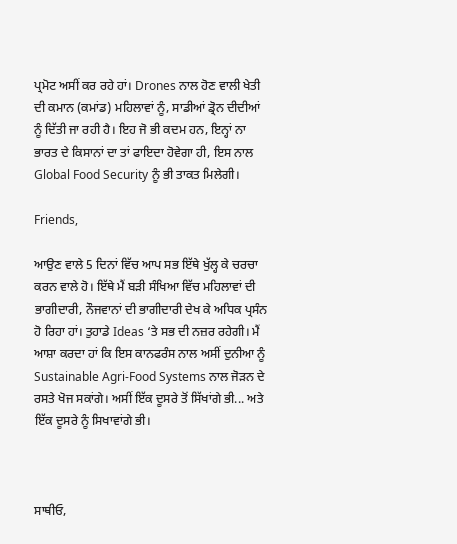ਪ੍ਰਮੋਟ ਅਸੀਂ ਕਰ ਰਹੇ ਹਾਂ। Drones ਨਾਲ ਹੋਣ ਵਾਲੀ ਖੇਤੀ ਦੀ ਕਮਾਨ (ਕਮਾਂਡ) ਮਹਿਲਾਵਾਂ ਨੂੰ, ਸਾਡੀਆਂ ਡ੍ਰੋਨ ਦੀਦੀਆਂ ਨੂੰ ਦਿੱਤੀ ਜਾ ਰਹੀ ਹੈ। ਇਹ ਜੋ ਭੀ ਕਦਮ ਹਨ, ਇਨ੍ਹਾਂ ਨਾ ਭਾਰਤ ਦੇ ਕਿਸਾਨਾਂ ਦਾ ਤਾਂ ਫਾਇਦਾ ਹੋਵੇਗਾ ਹੀ, ਇਸ ਨਾਲ Global Food Security ਨੂੰ ਭੀ ਤਾਕਤ ਮਿਲੇਗੀ।

Friends,

ਆਉਣ ਵਾਲੇ 5 ਦਿਨਾਂ ਵਿੱਚ ਆਪ ਸਭ ਇੱਥੇ ਖੁੱਲ੍ਹ ਕੇ ਚਰਚਾ ਕਰਨ ਵਾਲੇ ਹੋ। ਇੱਥੇ ਮੈਂ ਬੜੀ ਸੰਖਿਆ ਵਿੱਚ ਮਹਿਲਾਵਾਂ ਦੀ ਭਾਗੀਦਾਰੀ, ਨੌਜਵਾਨਾਂ ਦੀ ਭਾਗੀਦਾਰੀ ਦੇਖ ਕੇ ਅਧਿਕ ਪ੍ਰਸੰਨ ਹੋ ਰਿਹਾ ਹਾਂ। ਤੁਹਾਡੇ Ideas ‘ਤੇ ਸਭ ਦੀ ਨਜ਼ਰ ਰਹੇਗੀ। ਮੈਂ ਆਸ਼ਾ ਕਰਦਾ ਹਾਂ ਕਿ ਇਸ ਕਾਨਫਰੰਸ ਨਾਲ ਅਸੀਂ ਦੁਨੀਆ ਨੂੰ Sustainable Agri-Food Systems ਨਾਲ ਜੋੜਨ ਦੇ ਰਸਤੇ ਖੋਜ ਸਕਾਂਗੇ। ਅਸੀਂ ਇੱਕ ਦੂਸਰੇ ਤੋਂ ਸਿੱਖਾਂਗੇ ਭੀ... ਅਤੇ ਇੱਕ ਦੂਸਰੇ ਨੂੰ ਸਿਖਾਵਾਂਗੇ ਭੀ।



ਸਾਥੀਓ,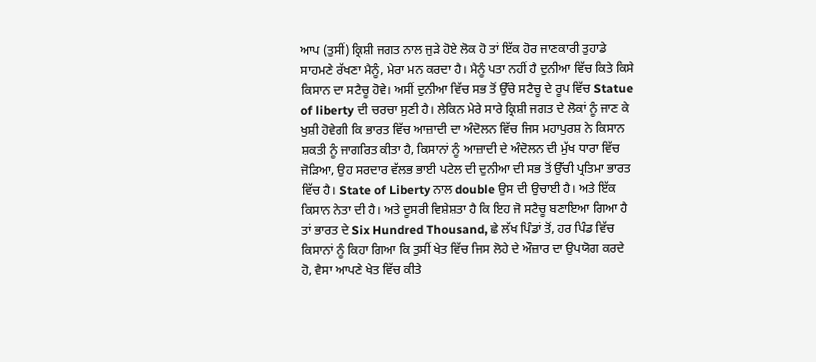ਆਪ (ਤੁਸੀਂ) ਕ੍ਰਿਸ਼ੀ ਜਗਤ ਨਾਲ ਜੁੜੇ ਹੋਏ ਲੋਕ ਹੋ ਤਾਂ ਇੱਕ ਹੋਰ ਜਾਣਕਾਰੀ ਤੁਹਾਡੇ ਸਾਹਮਣੇ ਰੱਖਣਾ ਮੈਨੂੰ, ਮੇਰਾ ਮਨ ਕਰਦਾ ਹੈ। ਮੈਨੂੰ ਪਤਾ ਨਹੀਂ ਹੈ ਦੁਨੀਆ ਵਿੱਚ ਕਿਤੇ ਕਿਸੇ ਕਿਸਾਨ ਦਾ ਸਟੈਚੂ ਹੋਵੇ। ਅਸੀਂ ਦੁਨੀਆ ਵਿੱਚ ਸਭ ਤੋਂ ਉੱਚੇ ਸਟੈਚੂ ਦੇ ਰੂਪ ਵਿੱਚ Statue of liberty ਦੀ ਚਰਚਾ ਸੁਣੀ ਹੈ। ਲੇਕਿਨ ਮੇਰੇ ਸਾਰੇ ਕ੍ਰਿਸ਼ੀ ਜਗਤ ਦੇ ਲੋਕਾਂ ਨੂੰ ਜਾਣ ਕੇ ਖੁਸ਼ੀ ਹੋਵੇਗੀ ਕਿ ਭਾਰਤ ਵਿੱਚ ਆਜ਼ਾਦੀ ਦਾ ਅੰਦੋਲਨ ਵਿੱਚ ਜਿਸ ਮਹਾਪੁਰਸ਼ ਨੇ ਕਿਸਾਨ ਸ਼ਕਤੀ ਨੂੰ ਜਾਗਰਿਤ ਕੀਤਾ ਹੈ, ਕਿਸਾਨਾਂ ਨੂੰ ਆਜ਼ਾਦੀ ਦੇ ਅੰਦੋਲਨ ਦੀ ਮੁੱਖ ਧਾਰਾ ਵਿੱਚ ਜੋੜਿਆ, ਉਹ ਸਰਦਾਰ ਵੱਲਭ ਭਾਈ ਪਟੇਲ ਦੀ ਦੁਨੀਆ ਦੀ ਸਭ ਤੋਂ ਉੱਚੀ ਪ੍ਰਤਿਮਾ ਭਾਰਤ ਵਿੱਚ ਹੈ। State of Liberty ਨਾਲ double ਉਸ ਦੀ ਉਚਾਈ ਹੈ। ਅਤੇ ਇੱਕ ਕਿਸਾਨ ਨੇਤਾ ਦੀ ਹੈ। ਅਤੇ ਦੂਸਰੀ ਵਿਸ਼ੇਸ਼ਤਾ ਹੈ ਕਿ ਇਹ ਜੋ ਸਟੈਚੂ ਬਣਾਇਆ ਗਿਆ ਹੈ ਤਾਂ ਭਾਰਤ ਦੇ Six Hundred Thousand, ਛੇ ਲੱਖ ਪਿੰਡਾਂ ਤੋਂ, ਹਰ ਪਿੰਡ ਵਿੱਚ ਕਿਸਾਨਾਂ ਨੂੰ ਕਿਹਾ ਗਿਆ ਕਿ ਤੁਸੀਂ ਖੇਤ ਵਿੱਚ ਜਿਸ ਲੋਹੇ ਦੇ ਔਜ਼ਾਰ ਦਾ ਉਪਯੋਗ ਕਰਦੇ ਹੋ, ਵੈਸਾ ਆਪਣੇ ਖੇਤ ਵਿੱਚ ਕੀਤੇ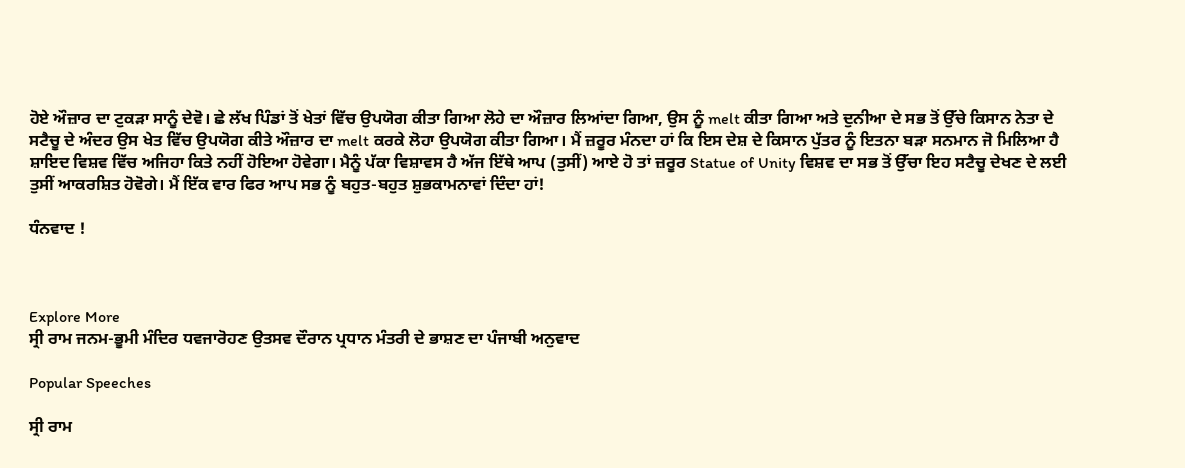ਹੋਏ ਔਜ਼ਾਰ ਦਾ ਟੁਕੜਾ ਸਾਨੂੰ ਦੇਵੋ। ਛੇ ਲੱਖ ਪਿੰਡਾਂ ਤੋਂ ਖੇਤਾਂ ਵਿੱਚ ਉਪਯੋਗ ਕੀਤਾ ਗਿਆ ਲੋਹੇ ਦਾ ਔਜ਼ਾਰ ਲਿਆਂਦਾ ਗਿਆ, ਉਸ ਨੂੰ melt ਕੀਤਾ ਗਿਆ ਅਤੇ ਦੁਨੀਆ ਦੇ ਸਭ ਤੋਂ ਉੱਚੇ ਕਿਸਾਨ ਨੇਤਾ ਦੇ ਸਟੈਚੂ ਦੇ ਅੰਦਰ ਉਸ ਖੇਤ ਵਿੱਚ ਉਪਯੋਗ ਕੀਤੇ ਔਜ਼ਾਰ ਦਾ melt ਕਰਕੇ ਲੋਹਾ ਉਪਯੋਗ ਕੀਤਾ ਗਿਆ। ਮੈਂ ਜ਼ਰੂਰ ਮੰਨਦਾ ਹਾਂ ਕਿ ਇਸ ਦੇਸ਼ ਦੇ ਕਿਸਾਨ ਪੁੱਤਰ ਨੂੰ ਇਤਨਾ ਬੜਾ ਸਨਮਾਨ ਜੋ ਮਿਲਿਆ ਹੈ ਸ਼ਾਇਦ ਵਿਸ਼ਵ ਵਿੱਚ ਅਜਿਹਾ ਕਿਤੇ ਨਹੀਂ ਹੋਇਆ ਹੋਵੇਗਾ। ਮੈਨੂੰ ਪੱਕਾ ਵਿਸ਼ਾਵਸ ਹੈ ਅੱਜ ਇੱਥੇ ਆਪ (ਤੁਸੀਂ) ਆਏ ਹੋ ਤਾਂ ਜ਼ਰੂਰ Statue of Unity ਵਿਸ਼ਵ ਦਾ ਸਭ ਤੋਂ ਉੱਚਾ ਇਹ ਸਟੈਚੂ ਦੇਖਣ ਦੇ ਲਈ ਤੁਸੀਂ ਆਕਰਸ਼ਿਤ ਹੋਵੋਗੇ। ਮੈਂ ਇੱਕ ਵਾਰ ਫਿਰ ਆਪ ਸਭ ਨੂੰ ਬਹੁਤ-ਬਹੁਤ ਸ਼ੁਭਕਾਮਨਾਵਾਂ ਦਿੰਦਾ ਹਾਂ!

ਧੰਨਵਾਦ !



Explore More
ਸ੍ਰੀ ਰਾਮ ਜਨਮ-ਭੂਮੀ ਮੰਦਿਰ ਧਵਜਾਰੋਹਣ ਉਤਸਵ ਦੌਰਾਨ ਪ੍ਰਧਾਨ ਮੰਤਰੀ ਦੇ ਭਾਸ਼ਣ ਦਾ ਪੰਜਾਬੀ ਅਨੁਵਾਦ

Popular Speeches

ਸ੍ਰੀ ਰਾਮ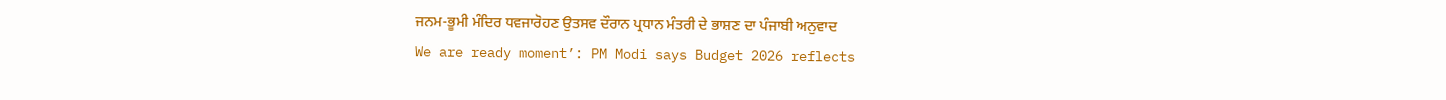ਜਨਮ-ਭੂਮੀ ਮੰਦਿਰ ਧਵਜਾਰੋਹਣ ਉਤਸਵ ਦੌਰਾਨ ਪ੍ਰਧਾਨ ਮੰਤਰੀ ਦੇ ਭਾਸ਼ਣ ਦਾ ਪੰਜਾਬੀ ਅਨੁਵਾਦ
We are ready moment’: PM Modi says Budget 2026 reflects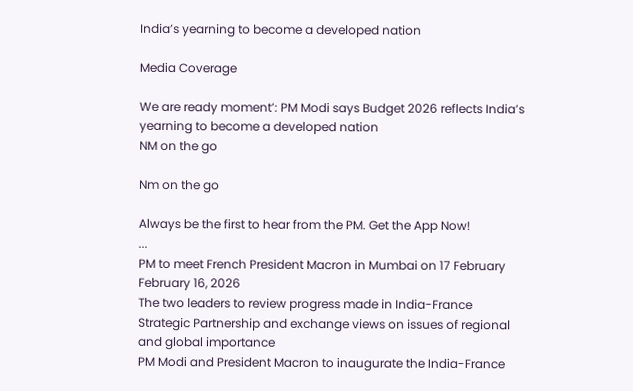India’s yearning to become a developed nation

Media Coverage

We are ready moment’: PM Modi says Budget 2026 reflects India’s yearning to become a developed nation
NM on the go

Nm on the go

Always be the first to hear from the PM. Get the App Now!
...
PM to meet French President Macron in Mumbai on 17 February
February 16, 2026
The two leaders to review progress made in India-France Strategic Partnership and exchange views on issues of regional and global importance
PM Modi and President Macron to inaugurate the India-France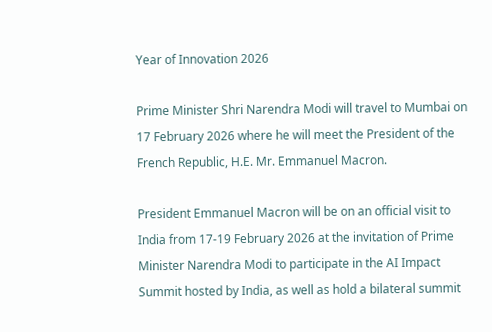Year of Innovation 2026

Prime Minister Shri Narendra Modi will travel to Mumbai on 17 February 2026 where he will meet the President of the French Republic, H.E. Mr. Emmanuel Macron.

President Emmanuel Macron will be on an official visit to India from 17-19 February 2026 at the invitation of Prime Minister Narendra Modi to participate in the AI Impact Summit hosted by India, as well as hold a bilateral summit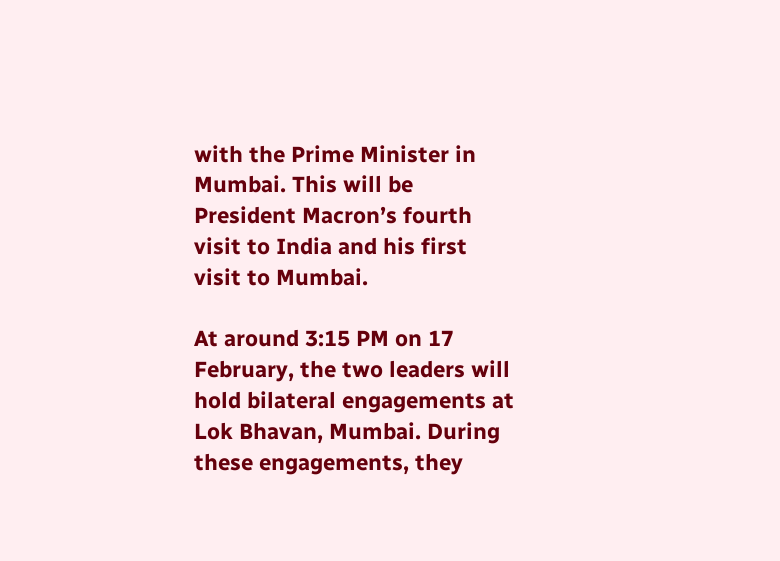with the Prime Minister in Mumbai. This will be President Macron’s fourth visit to India and his first visit to Mumbai.

At around 3:15 PM on 17 February, the two leaders will hold bilateral engagements at Lok Bhavan, Mumbai. During these engagements, they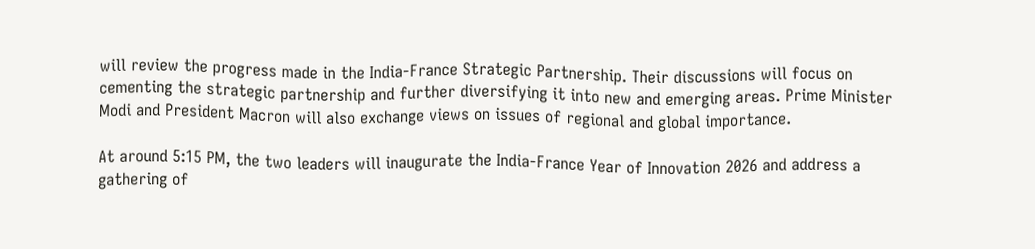will review the progress made in the India-France Strategic Partnership. Their discussions will focus on cementing the strategic partnership and further diversifying it into new and emerging areas. Prime Minister Modi and President Macron will also exchange views on issues of regional and global importance.

At around 5:15 PM, the two leaders will inaugurate the India-France Year of Innovation 2026 and address a gathering of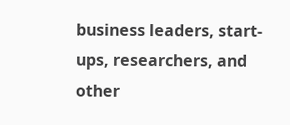business leaders, start-ups, researchers, and other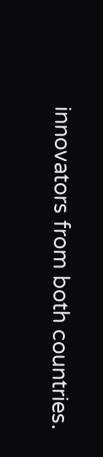innovators from both countries.